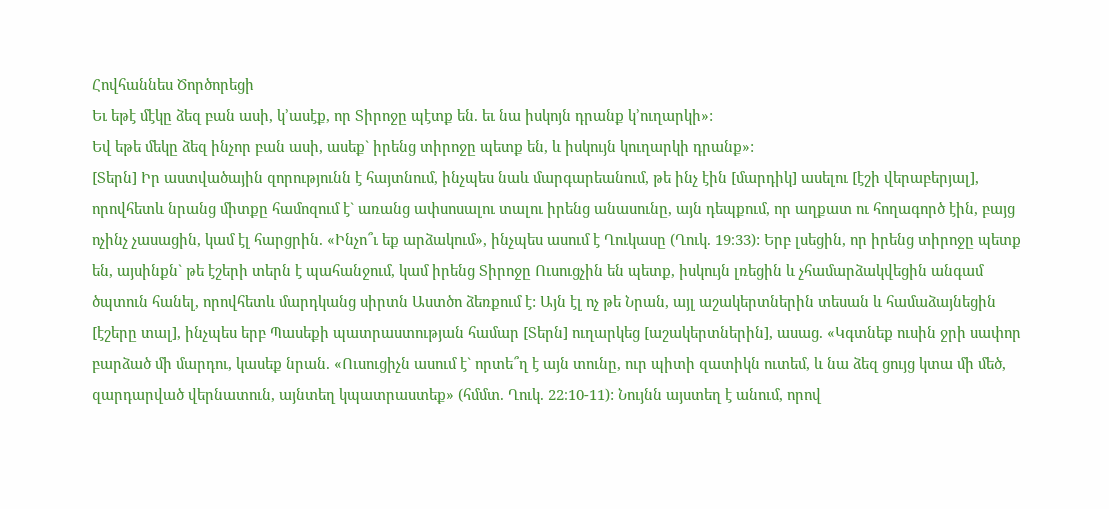Հովհաննես Ծործորեցի
Եւ եթէ մէկը ձեզ բան ասի, կ՚ասէք, որ Տիրոջը պէտք են. եւ նա իսկոյն դրանք կ՚ուղարկի»:
Եվ եթե մեկը ձեզ ինչոր բան ասի, ասեք` իրենց տիրոջը պետք են, և իսկույն կուղարկի դրանք»:
[Տերն] Իր աստվածային զորությունն է հայտնում, ինչպես նաև մարգարեանում, թե ինչ էին [մարդիկ] ասելու [էշի վերաբերյալ], որովհետև նրանց միտքը համոզում է` առանց ափսոսալու տալու իրենց անասունը, այն դեպքում, որ աղքատ ու հողագործ էին, բայց ոչինչ չասացին, կամ էլ հարցրին. «Ինչո՞ւ եք արձակում», ինչպես ասում է Ղուկասը (Ղուկ. 19։33): Երբ լսեցին, որ իրենց տիրոջը պետք են, այսինքն` թե էշերի տերն է պահանջում, կամ իրենց Տիրոջը Ուսուցչին են պետք, իսկույն լռեցին և չհամարձակվեցին անգամ ծպտուն հանել, որովհետև մարդկանց սիրտն Աստծո ձեռքում է: Այն էլ ոչ թե Նրան, այլ աշակերտներին տեսան և համաձայնեցին [էշերը տալ], ինչպես երբ Պասեքի պատրաստության համար [Տերն] ուղարկեց [աշակերտներին], ասաց. «Կգտնեք ուսին ջրի սափոր բարձած մի մարդու, կասեք նրան. «Ուսուցիչն ասում է` որտե՞ղ է այն տունը, ուր պիտի զատիկն ուտեմ, և նա ձեզ ցույց կտա մի մեծ, զարդարված վերնատուն, այնտեղ կպատրաստեք» (հմմտ. Ղուկ. 22։10-11): Նույնն այստեղ է անում, որով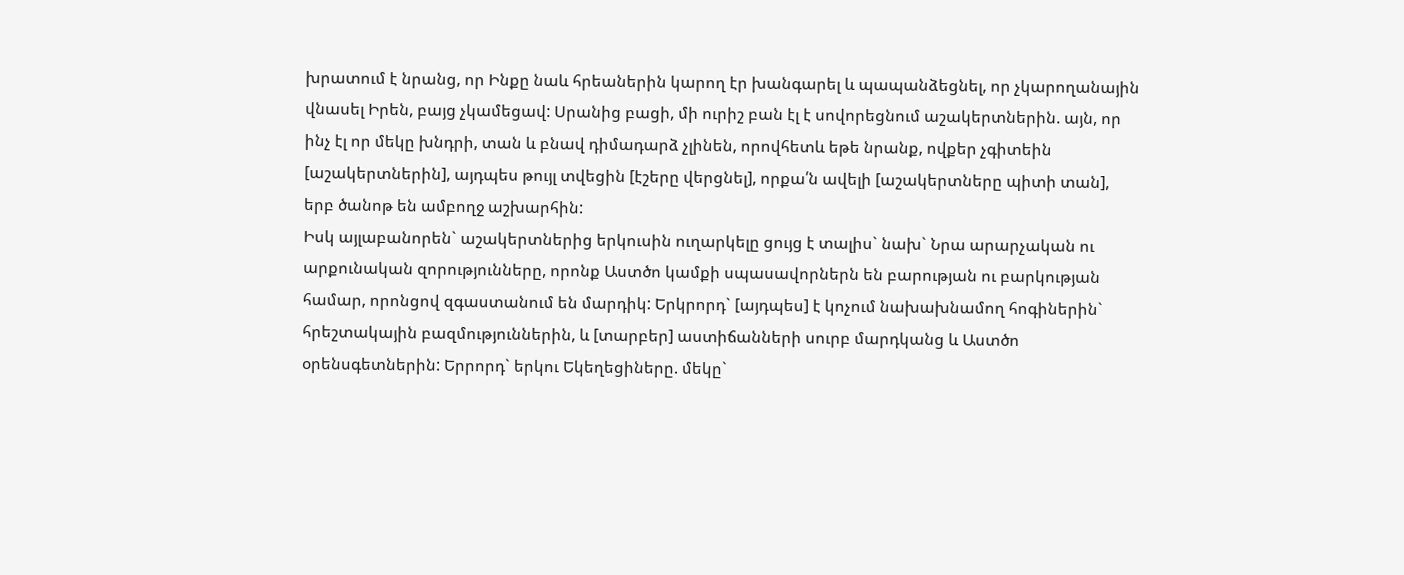խրատում է նրանց, որ Ինքը նաև հրեաներին կարող էր խանգարել և պապանձեցնել, որ չկարողանային վնասել Իրեն, բայց չկամեցավ: Սրանից բացի, մի ուրիշ բան էլ է սովորեցնում աշակերտներին. այն, որ ինչ էլ որ մեկը խնդրի, տան և բնավ դիմադարձ չլինեն, որովհետև եթե նրանք, ովքեր չգիտեին [աշակերտներին], այդպես թույլ տվեցին [էշերը վերցնել], որքա՛ն ավելի [աշակերտները պիտի տան], երբ ծանոթ են ամբողջ աշխարհին:
Իսկ այլաբանորեն` աշակերտներից երկուսին ուղարկելը ցույց է տալիս` նախ` Նրա արարչական ու արքունական զորությունները, որոնք Աստծո կամքի սպասավորներն են բարության ու բարկության համար, որոնցով զգաստանում են մարդիկ: Երկրորդ` [այդպես] է կոչում նախախնամող հոգիներին` հրեշտակային բազմություններին, և [տարբեր] աստիճանների սուրբ մարդկանց և Աստծո օրենսգետներին: Երրորդ` երկու Եկեղեցիները. մեկը`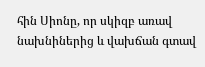հին Սիոնը, որ սկիզբ առավ նախնիներից և վախճան գտավ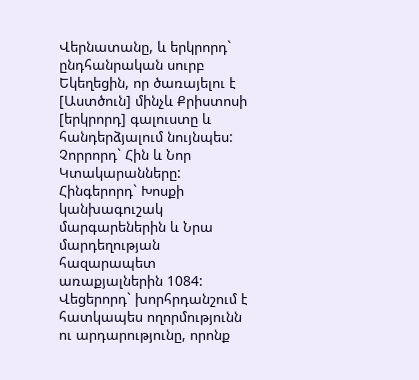Վերնատանը, և երկրորդ` ընդհանրական սուրբ Եկեղեցին, որ ծառայելու է [Աստծուն] մինչև Քրիստոսի [երկրորդ] գալուստը և հանդերձյալում նույնպես: Չորրորդ` Հին և Նոր Կտակարանները: Հինգերորդ` Խոսքի կանխագուշակ մարգարեներին և Նրա մարդեղության հազարապետ առաքյալներին 1084: Վեցերորդ` խորհրդանշում է հատկապես ողորմությունն ու արդարությունը, որոնք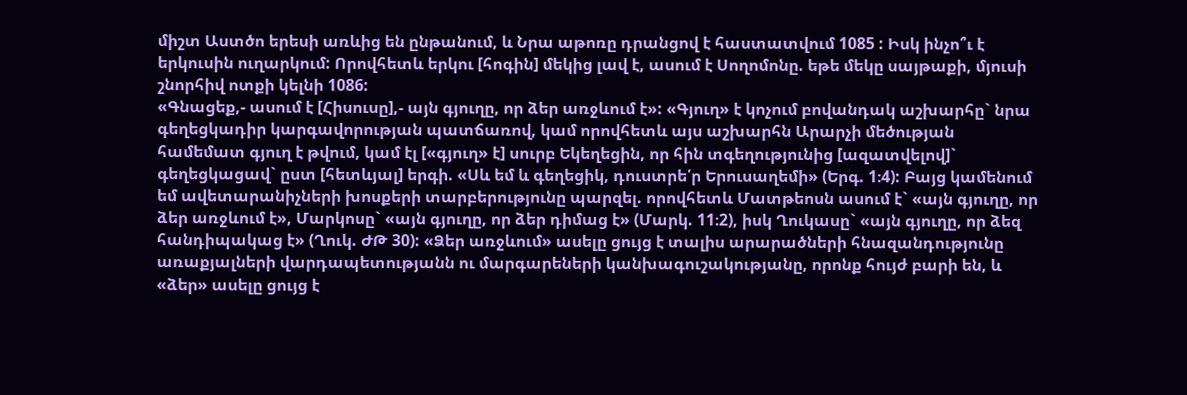միշտ Աստծո երեսի առևից են ընթանում, և Նրա աթոռը դրանցով է հաստատվում 1085 : Իսկ ինչո՞ւ է երկուսին ուղարկում: Որովհետև երկու [հոգին] մեկից լավ է, ասում է Սողոմոնը. եթե մեկը սայթաքի, մյուսի շնորհիվ ոտքի կելնի 1086:
«Գնացեք,- ասում է [Հիսուսը],- այն գյուղը, որ ձեր առջևում է»: «Գյուղ» է կոչում բովանդակ աշխարհը` նրա գեղեցկադիր կարգավորության պատճառով, կամ որովհետև այս աշխարհն Արարչի մեծության համեմատ գյուղ է թվում, կամ էլ [«գյուղ» է] սուրբ Եկեղեցին, որ հին տգեղությունից [ազատվելով]` գեղեցկացավ` ըստ [հետևյալ] երգի. «Սև եմ և գեղեցիկ, դուստրե՛ր Երուսաղեմի» (Երգ. 1։4): Բայց կամենում եմ ավետարանիչների խոսքերի տարբերությունը պարզել. որովհետև Մատթեոսն ասում է` «այն գյուղը, որ ձեր առջևում է», Մարկոսը` «այն գյուղը, որ ձեր դիմաց է» (Մարկ. 11։2), իսկ Ղուկասը` «այն գյուղը, որ ձեզ հանդիպակաց է» (Ղուկ. ԺԹ 30): «Ձեր առջևում» ասելը ցույց է տալիս արարածների հնազանդությունը առաքյալների վարդապետությանն ու մարգարեների կանխագուշակությանը, որոնք հույժ բարի են, և «ձեր» ասելը ցույց է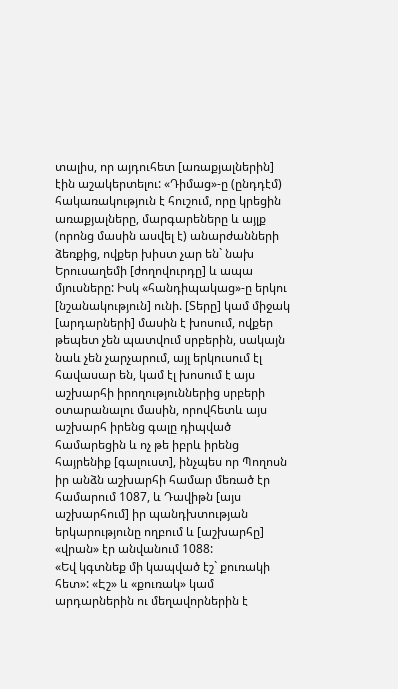տալիս, որ այդուհետ [առաքյալներին] էին աշակերտելու: «Դիմաց»-ը (ընդդէմ) հակառակություն է հուշում, որը կրեցին առաքյալները, մարգարեները և այլք (որոնց մասին ասվել է) անարժանների ձեռքից, ովքեր խիստ չար են` նախ Երուսաղեմի [ժողովուրդը] և ապա մյուսները: Իսկ «հանդիպակաց»-ը երկու [նշանակություն] ունի. [Տերը] կամ միջակ [արդարների] մասին է խոսում, ովքեր թեպետ չեն պատվում սրբերին, սակայն նաև չեն չարչարում, այլ երկուսում էլ հավասար են, կամ էլ խոսում է այս աշխարհի իրողություններից սրբերի օտարանալու մասին, որովհետև այս աշխարհ իրենց գալը դիպված համարեցին և ոչ թե իբրև իրենց հայրենիք [գալուստ], ինչպես որ Պողոսն իր անձն աշխարհի համար մեռած էր համարում 1087, և Դավիթն [այս աշխարհում] իր պանդխտության երկարությունը ողբում և [աշխարհը] «վրան» էր անվանում 1088:
«Եվ կգտնեք մի կապված էշ` քուռակի հետ»: «Էշ» և «քուռակ» կամ արդարներին ու մեղավորներին է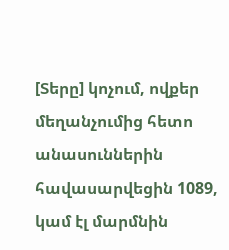[Տերը] կոչում, ովքեր մեղանչումից հետո անասուններին հավասարվեցին 1089, կամ էլ մարմնին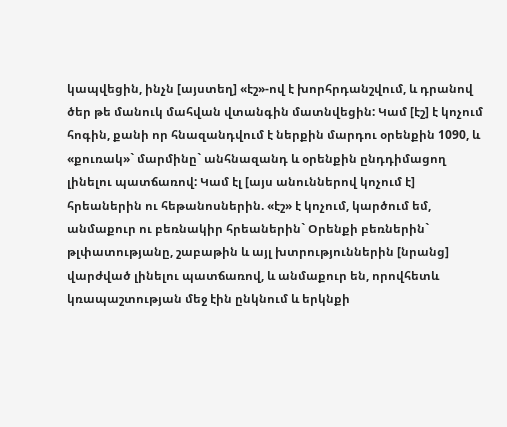կապվեցին, ինչն [այստեղ] «էշ»-ով է խորհրդանշվում, և դրանով ծեր թե մանուկ մահվան վտանգին մատնվեցին: Կամ [էշ] է կոչում հոգին, քանի որ հնազանդվում է ներքին մարդու օրենքին 1090, և «քուռակ»` մարմինը` անհնազանդ և օրենքին ընդդիմացող լինելու պատճառով: Կամ էլ [այս անուններով կոչում է] հրեաներին ու հեթանոսներին. «էշ» է կոչում, կարծում եմ, անմաքուր ու բեռնակիր հրեաներին` Օրենքի բեռներին` թլփատությանը, շաբաթին և այլ խտրություններին [նրանց] վարժված լինելու պատճառով, և անմաքուր են, որովհետև կռապաշտության մեջ էին ընկնում և երկնքի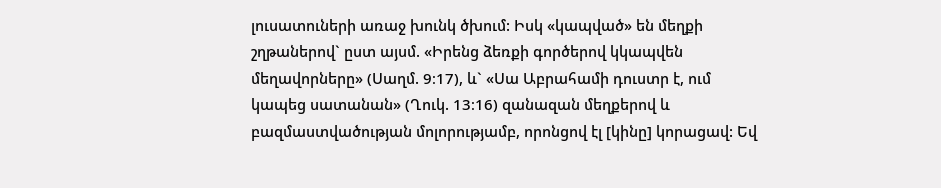լուսատուների առաջ խունկ ծխում: Իսկ «կապված» են մեղքի շղթաներով` ըստ այսմ. «Իրենց ձեռքի գործերով կկապվեն մեղավորները» (Սաղմ. 9։17), և` «Սա Աբրահամի դուստր է, ում կապեց սատանան» (Ղուկ. 13։16) զանազան մեղքերով և բազմաստվածության մոլորությամբ, որոնցով էլ [կինը] կորացավ: Եվ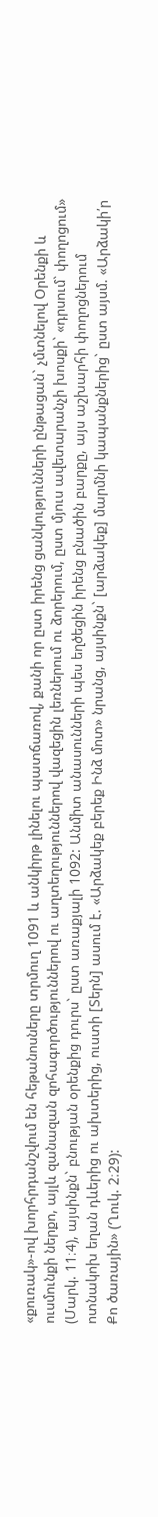«քուռակ»-ով խորհրդանշվում են հեթանոսները տրմուղ 1091 և անկիրթ լինելու պատճառով, քանի որ ըստ իրենց ցանկությունների ընթացան` չմտնելով Օրենքի և ուսմունքի ներքո, այլև զանազան զոհագործություններով ու աղտեղություններով վազեցին լեռներում ու ձորերում, ըստ մյուս ավետարանչի խոսքի` «դրսում` փողոցում» (Մարկ. 11։4), այսինքն` բնության օրենքից դուրս` ըստ առաքյալի 1092: Անմիտ անասունների պես եղծեցին իրենց բնածին բարքը, այս աշխարհի փողոցներում ոտնակոխ եղան դևերից ու ախտերից, ուստի [Տերն] ասում է. «Արձակեք բերեք Ինձ մոտ» նրանց, այսինքն` [արձակեք] մարմնի կապանքներից` ըստ այսմ. «Արձակի՛ր Քո ծառային» (Ղուկ. 2։29):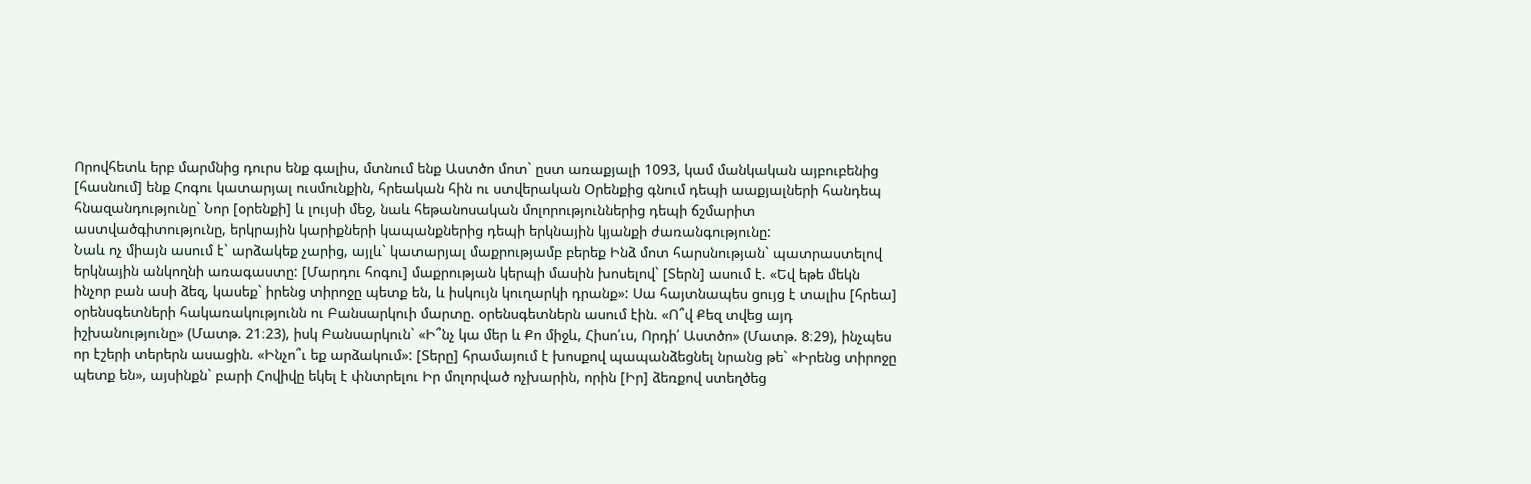Որովհետև երբ մարմնից դուրս ենք գալիս, մտնում ենք Աստծո մոտ` ըստ առաքյալի 1093, կամ մանկական այբուբենից [հասնում] ենք Հոգու կատարյալ ուսմունքին, հրեական հին ու ստվերական Օրենքից գնում դեպի աաքյալների հանդեպ հնազանդությունը` Նոր [օրենքի] և լույսի մեջ, նաև հեթանոսական մոլորություններից դեպի ճշմարիտ աստվածգիտությունը, երկրային կարիքների կապանքներից դեպի երկնային կյանքի ժառանգությունը:
Նաև ոչ միայն ասում է` արձակեք չարից, այլև` կատարյալ մաքրությամբ բերեք Ինձ մոտ հարսնության` պատրաստելով երկնային անկողնի առագաստը: [Մարդու հոգու] մաքրության կերպի մասին խոսելով` [Տերն] ասում է. «Եվ եթե մեկն ինչոր բան ասի ձեզ, կասեք` իրենց տիրոջը պետք են, և իսկույն կուղարկի դրանք»: Սա հայտնապես ցույց է տալիս [հրեա] օրենսգետների հակառակությունն ու Բանսարկուի մարտը. օրենսգետներն ասում էին. «Ո՞վ Քեզ տվեց այդ իշխանությունը» (Մատթ. 21։23), իսկ Բանսարկուն` «Ի՞նչ կա մեր և Քո միջև, Հիսո՛ւս, Որդի՛ Աստծո» (Մատթ. 8։29), ինչպես որ էշերի տերերն ասացին. «Ինչո՞ւ եք արձակում»: [Տերը] հրամայում է խոսքով պապանձեցնել նրանց թե` «Իրենց տիրոջը պետք են», այսինքն` բարի Հովիվը եկել է փնտրելու Իր մոլորված ոչխարին, որին [Իր] ձեռքով ստեղծեց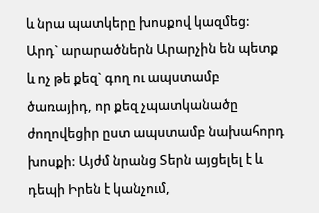և նրա պատկերը խոսքով կազմեց:
Արդ` արարածներն Արարչին են պետք և ոչ թե քեզ` գող ու ապստամբ ծառայիդ, որ քեզ չպատկանածը ժողովեցիր ըստ ապստամբ նախահորդ խոսքի: Այժմ նրանց Տերն այցելել է և դեպի Իրեն է կանչում,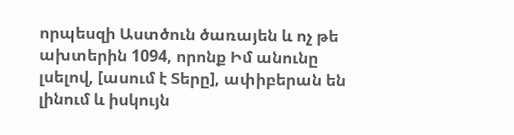որպեսզի Աստծուն ծառայեն և ոչ թե ախտերին 1094, որոնք Իմ անունը լսելով, [ասում է Տերը], ափիբերան են լինում և իսկույն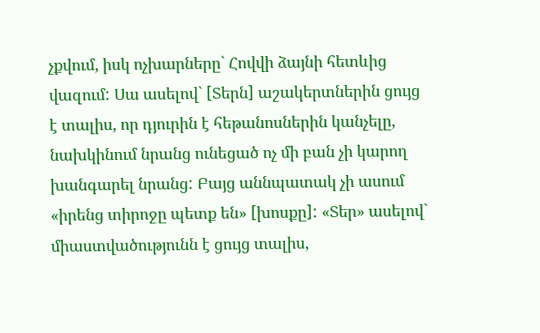չքվում, իսկ ոչխարները` Հովվի ձայնի հետևից վազում: Սա ասելով` [Տերն] աշակերտներին ցույց է տալիս, որ դյուրին է հեթանոսներին կանչելը, նախկինում նրանց ունեցած ոչ մի բան չի կարող խանգարել նրանց: Բայց աննպատակ չի ասում «իրենց տիրոջը պետք են» [խոսքը]: «Տեր» ասելով` միաստվածությունն է ցույց տալիս,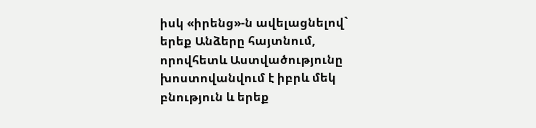իսկ «իրենց»-ն ավելացնելով` երեք Անձերը հայտնում, որովհետև Աստվածությունը խոստովանվում է իբրև մեկ բնություն և երեք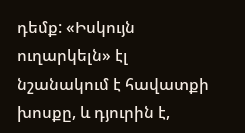դեմք: «Իսկույն ուղարկելն» էլ նշանակում է հավատքի խոսքը, և դյուրին է,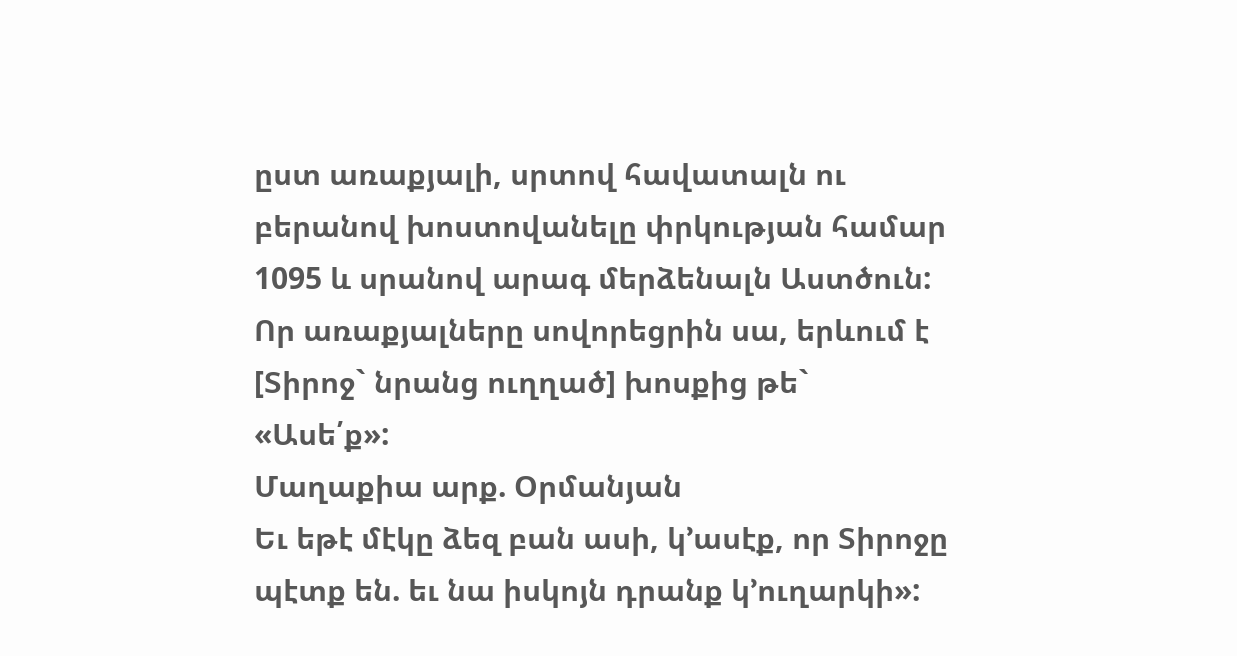ըստ առաքյալի, սրտով հավատալն ու բերանով խոստովանելը փրկության համար 1095 և սրանով արագ մերձենալն Աստծուն: Որ առաքյալները սովորեցրին սա, երևում է [Տիրոջ` նրանց ուղղած] խոսքից թե` «Ասե՛ք»:
Մաղաքիա արք. Օրմանյան
Եւ եթէ մէկը ձեզ բան ասի, կ՚ասէք, որ Տիրոջը պէտք են. եւ նա իսկոյն դրանք կ՚ուղարկի»: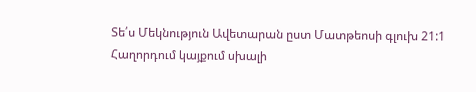Տե՛ս Մեկնություն Ավետարան ըստ Մատթեոսի գլուխ 21:1
Հաղորդում կայքում սխալի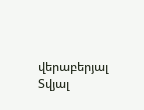վերաբերյալ
Տվյալ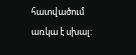հատվածում առկա է սխալ: